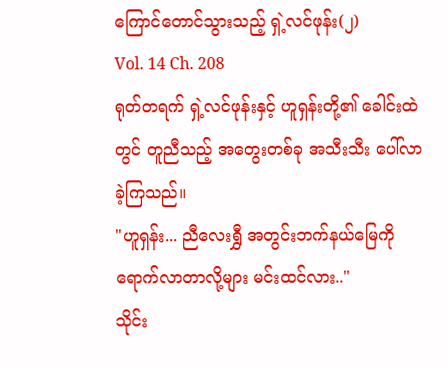ကြောင်တောင်သွားသည့် ရှဲ့လင်ဖုန်း(၂)
Vol. 14 Ch. 208
ရုတ်တရက် ရှဲ့လင်ဖုန်းနှင့် ဟူရှန်းတို့၏ ခေါင်းထဲတွင် တူညီသည့် အတွေးတစ်ခု အသီးသီး ပေါ်လာခဲ့ကြသည်။
"ဟူရှန်း... ညီလေးရွှီ အတွင်းဘက်နယ်မြေကို ရောက်လာတာလို့များ မင်းထင်လား.."
သိုင်း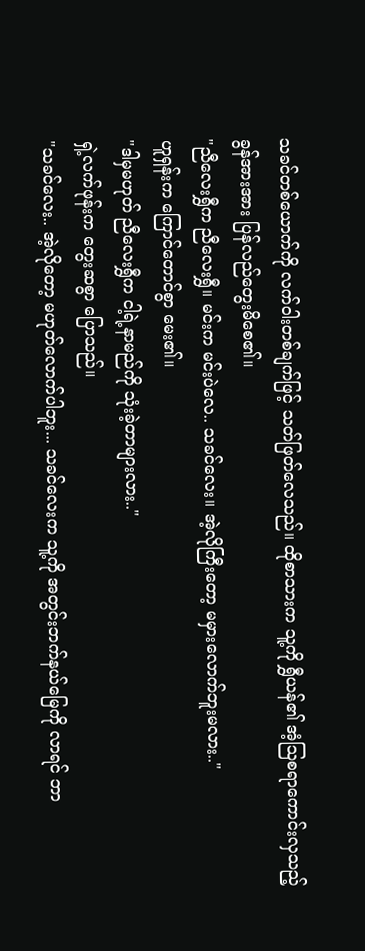သခင်တစ်ယောက်ကို လက်ဝါးတစ်ချက်ဖြင့် သတ်ဖြတ်လေသည်။ ထိုစာသားက သူ့ကို ရွှီယန်၏ အံ့သြစရာကောင်းလှသည့် ခွန်အားအား ပြန်လည်တွေးမိစေ၏။
"ညီလေးရွှီက ညီလေးရွှီ။ မင်းက မင်းပဲလေ.. သခင်လေး။ အဲ့လိုကြီးတော့ မမှားလောက်ဘူးမလား.."
ဟူရှန်းက ကြောင်တောင်စွာ မေး၏။
"ဒါမှမဟုတ် ညီလေးရွှီက ငါ့ရဲ့နာမည်ကို သုံးခဲ့တာများလား.."
ရှဲ့လက်ဖုန်းက တွေးဆစွာ ပြောသည်။
"သခင်လေး.. အဲ့လိုတော့ မဟုတ်လောက်ပါဘူး... သခင်လေးက သူ့ကို အတွင်းဘက်နယ်မြေကို လာရင် ဘာ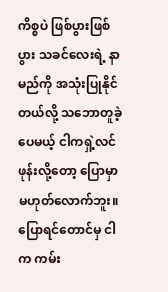ကိစ္စပဲ ဖြစ်ပွားဖြစ်ပွား သခင်လေးရဲ့ နာမည်ကို အသုံးပြုနိုင်တယ်လို့ သဘောတူခဲ့ပေမယ့် ငါကရှဲ့လင်ဖုန်းလို့တော့ ပြောမှာ မဟုတ်လောက်ဘူး။ ပြောရင်တောင်မှ ငါက ကမ်း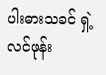ပါးဓားသခင် ရှဲ့လင်ဖုန်း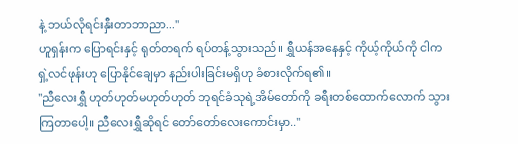နဲ့ ဘယ်လိုရင်းနှီးတာဘာညာ..."
ဟူရှန်းက ပြောရင်းနှင့် ရုတ်တရက် ရပ်တန့်သွားသည်။ ရွှီယန်အနေနှင့် ကိုယ့်ကိုယ်ကို ငါက ရှဲ့လင်ဖုန်းဟု ပြောနိုင်ချေမှာ နည်းပါးခြင်းမရှိဟု ခံစားလိုက်ရ၏။
"ညီလေးရွှီ ဟုတ်ဟုတ်မဟုတ်ဟုတ် ဘုရင်ခံသုရဲ့အိမ်တော်ကို ခရီးတစ်ထောက်လောက် သွားကြတာပေါ့။ ညီလေးရွှီဆိုရင် တော်တော်လေးကောင်းမှာ.."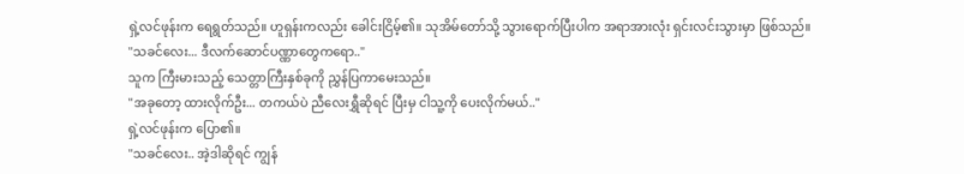ရှဲ့လင်ဖုန်းက ရေရွတ်သည်။ ဟူရှန်းကလည်း ခေါင်းငြိမ့်၏။ သုအိမ်တော်သို့ သွားရောက်ပြီးပါက အရာအားလုံး ရှင်းလင်းသွားမှာ ဖြစ်သည်။
"သခင်လေး... ဒီလက်ဆောင်ပဏ္ဏာတွေကရော.."
သူက ကြီးမားသည့် သေတ္တာကြီးနှစ်ခုကို ညွှန်ပြကာမေးသည်။
"အခုတော့ ထားလိုက်ဦး... တကယ်ပဲ ညီလေးရွှီဆိုရင် ပြီးမှ ငါသူ့ကို ပေးလိုက်မယ်.."
ရှဲ့လင်ဖုန်းက ပြော၏။
"သခင်လေး.. အဲ့ဒါဆိုရင် ကျွန်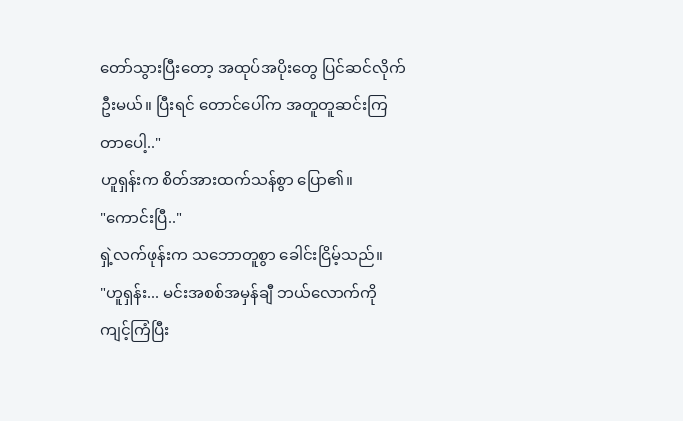တော်သွားပြီးတော့ အထုပ်အပိုးတွေ ပြင်ဆင်လိုက်ဦးမယ်။ ပြီးရင် တောင်ပေါ်က အတူတူဆင်းကြတာပေါ့.."
ဟူရှန်းက စိတ်အားထက်သန်စွာ ပြော၏။
"ကောင်းပြီ.."
ရှဲ့လက်ဖုန်းက သဘောတူစွာ ခေါင်းငြိမ့်သည်။
"ဟူရှန်း... မင်းအစစ်အမှန်ချီ ဘယ်လောက်ကို ကျင့်ကြံပြီး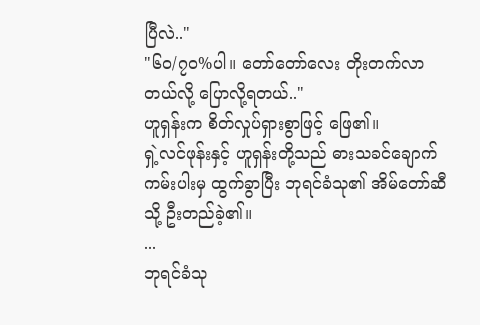ပြီလဲ.."
"၆၀/၇၀%ပါ။ တော်တော်လေး တိုးတက်လာတယ်လို့ ပြောလို့ရတယ်.."
ဟူရှန်းက စိတ်လှုပ်ရှားစွာဖြင့် ဖြေ၏။
ရှဲ့လင်ဖုန်းနှင့် ဟူရှန်းတို့သည် ဓားသခင်ချောက်ကမ်းပါးမှ ထွက်ခွာပြီး ဘုရင်ခံသု၏ အိမ်တော်ဆီသို့ ဦးတည်ခဲ့၏။
...
ဘုရင်ခံသု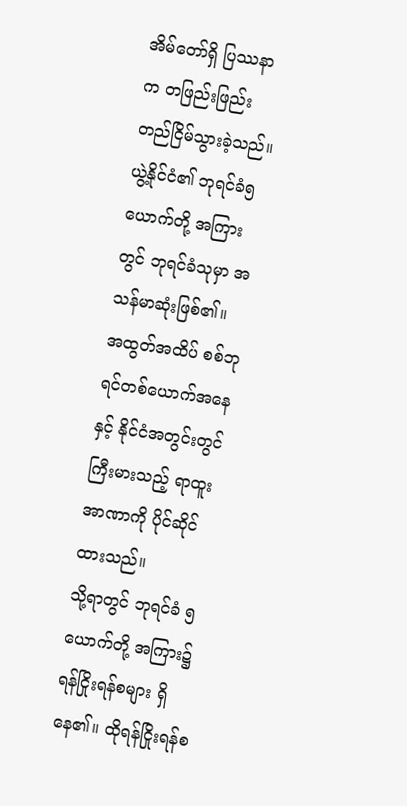အိမ်တော်ရှိ ပြဿနာက တဖြည်းဖြည်း တည်ငြိမ်သွားခဲ့သည်။ ယွဲ့နိုင်ငံ၏ ဘုရင်ခံ၅ယောက်တို့ အကြားတွင် ဘုရင်ခံသုမှာ အသန်မာဆုံးဖြစ်၏။
အထွတ်အထိပ် စစ်ဘုရင်တစ်ယောက်အနေနှင့် နိုင်ငံအတွင်းတွင် ကြီးမားသည့် ရာထူးအာဏာကို ပိုင်ဆိုင်ထားသည်။
သို့ရာတွင် ဘုရင်ခံ ၅ယောက်တို့ အကြား၌ ရန်ငြိုးရန်စများ ရှိနေ၏။ ထိုရန်ငြိုးရန်စ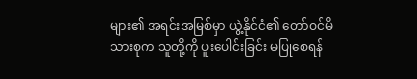များ၏ အရင်းအမြစ်မှာ ယွဲ့နိုင်ငံ၏ တော်ဝင်မိသားစုက သူတို့ကို ပူးပေါင်းခြင်း မပြုစေရန်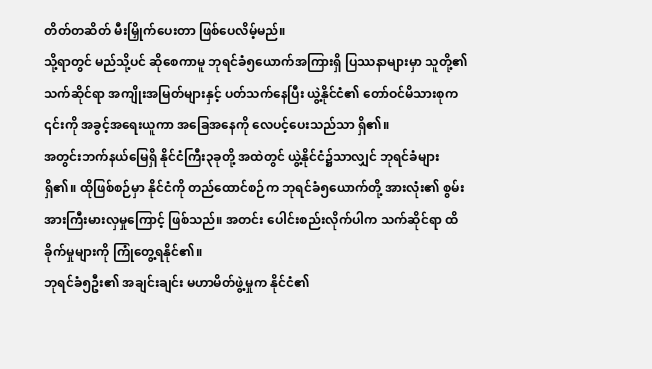တိတ်တဆိတ် မီးမြှိုက်ပေးတာ ဖြစ်ပေလိမ့်မည်။
သို့ရာတွင် မည်သို့ပင် ဆိုစေကာမူ ဘုရင်ခံ၅ယောက်အကြားရှိ ပြဿနာများမှာ သူတို့၏ သက်ဆိုင်ရာ အကျိုးအမြတ်များနှင့် ပတ်သက်နေပြီး ယွဲ့နိုင်ငံ၏ တော်ဝင်မိသားစုက ၎င်းကို အခွင့်အရေးယူကာ အခြေအနေကို လေပင့်ပေးသည်သာ ရှိ၏။
အတွင်းဘက်နယ်မြေရှိ နိုင်ငံကြီး၃ခုတို့ အထဲတွင် ယွဲ့နိုင်ငံ၌သာလျှင် ဘုရင်ခံများ ရှိ၏။ ထိုဖြစ်စဉ်မှာ နိုင်ငံကို တည်ထောင်စဉ်က ဘုရင်ခံ၅ယောက်တို့ အားလုံး၏ စွမ်းအားကြီးမားလှမှုကြောင့် ဖြစ်သည်။ အတင်း ပေါင်းစည်းလိုက်ပါက သက်ဆိုင်ရာ ထိခိုက်မှုများကို ကြုံတွေ့ရနိုင်၏။
ဘုရင်ခံ၅ဦး၏ အချင်းချင်း မဟာမိတ်ဖွဲ့မှုက နိုင်ငံ၏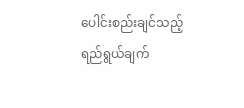ပေါင်းစည်းချင်သည့် ရည်ရွယ်ချက်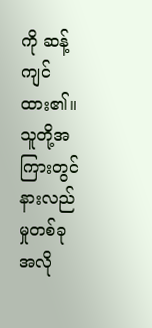ကို ဆန့်ကျင်ထား၏။ သူတို့အကြားတွင် နားလည်မှုတစ်ခု အလို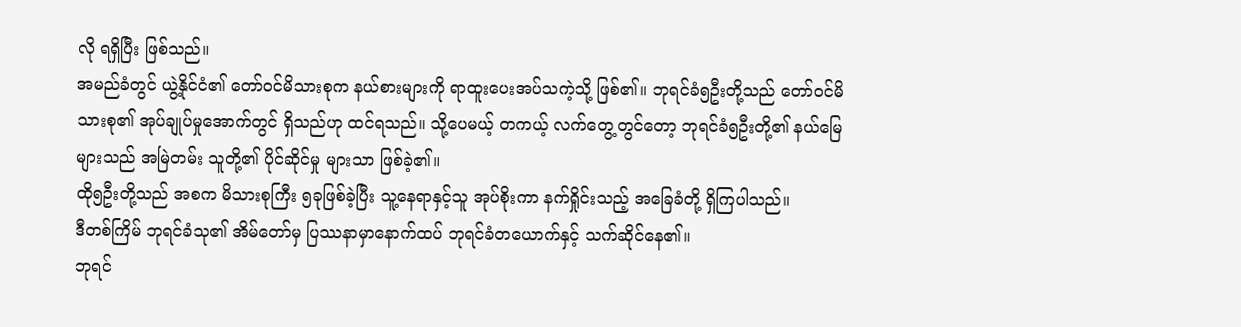လို ရရှိပြီး ဖြစ်သည်။
အမည်ခံတွင် ယွဲ့နိုင်ငံ၏ တော်ဝင်မိသားစုက နယ်စားများကို ရာထူးပေးအပ်သကဲ့သို့ ဖြစ်၏။ ဘုရင်ခံ၅ဦးတို့သည် တော်ဝင်မိသားစု၏ အုပ်ချုပ်မှုအောက်တွင် ရှိသည်ဟု ထင်ရသည်။ သို့ပေမယ့် တကယ့် လက်တွေ့တွင်တော့ ဘုရင်ခံ၅ဦးတို့၏ နယ်မြေများသည် အမြဲတမ်း သူတို့၏ ပိုင်ဆိုင်မှု များသာ ဖြစ်ခဲ့၏။
ထို၅ဦးတို့သည် အစက မိသားစုကြီး ၅ခုဖြစ်ခဲ့ပြီး သူ့နေရာနှင့်သူ အုပ်စိုးကာ နက်ရှိုင်းသည့် အခြေခံတို့ ရှိကြပါသည်။
ဒီတစ်ကြိမ် ဘုရင်ခံသု၏ အိမ်တော်မှ ပြဿနာမှာနောက်ထပ် ဘုရင်ခံတယောက်နှင့် သက်ဆိုင်နေ၏။
ဘုရင်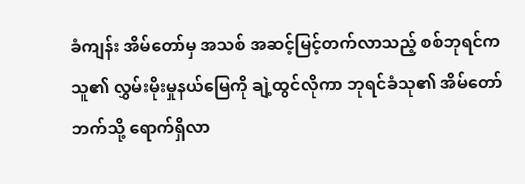ခံကျန်း အိမ်တော်မှ အသစ် အဆင့်မြင့်တက်လာသည့် စစ်ဘုရင်က သူ၏ လွှမ်းမိုးမှုနယ်မြေကို ချဲ့ထွင်လိုကာ ဘုရင်ခံသု၏ အိမ်တော်ဘက်သို့ ရောက်ရှိလာ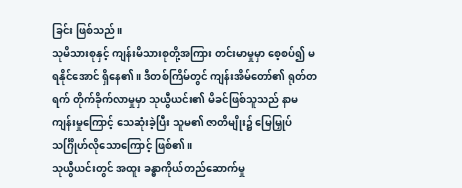ခြင်း ဖြစ်သည်။
သုမိသားစုနှင့် ကျန်းမိသားစုတို့အကြား တင်းမာမှုမှာ စေ့စပ်၍ မရနိုင်အောင် ရှိနေ၏။ ဒီတစ်ကြိမ်တွင် ကျန်းအိမ်တော်၏ ရုတ်တရက် တိုက်ခိုက်လာမှုမှာ သုယွီယင်း၏ မိခင်ဖြစ်သူသည် နာမကျန်းမှုကြောင့် သေဆုံးခဲ့ပြီး သူမ၏ ဇာတိမျိုး၌ မြေမြှုပ် သင်္ဂြိုဟ်လိုသောကြောင့် ဖြစ်၏။
သုယွီယင်းတွင် အထူး ခန္ဓာကိုယ်တည်ဆောက်မှု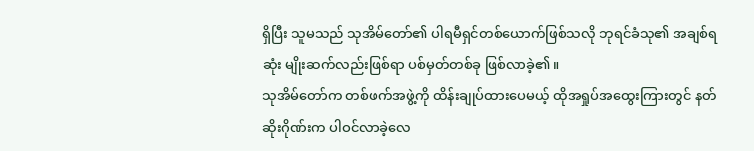ရှိပြီး သူမသည် သုအိမ်တော်၏ ပါရမီရှင်တစ်ယောက်ဖြစ်သလို ဘုရင်ခံသု၏ အချစ်ရဆုံး မျိုးဆက်လည်းဖြစ်ရာ ပစ်မှတ်တစ်ခု ဖြစ်လာခဲ့၏။
သုအိမ်တော်က တစ်ဖက်အဖွဲ့ကို ထိန်းချုပ်ထားပေမယ့် ထိုအရှုပ်အထွေးကြားတွင် နတ်ဆိုးဂိုဏ်းက ပါဝင်လာခဲ့လေ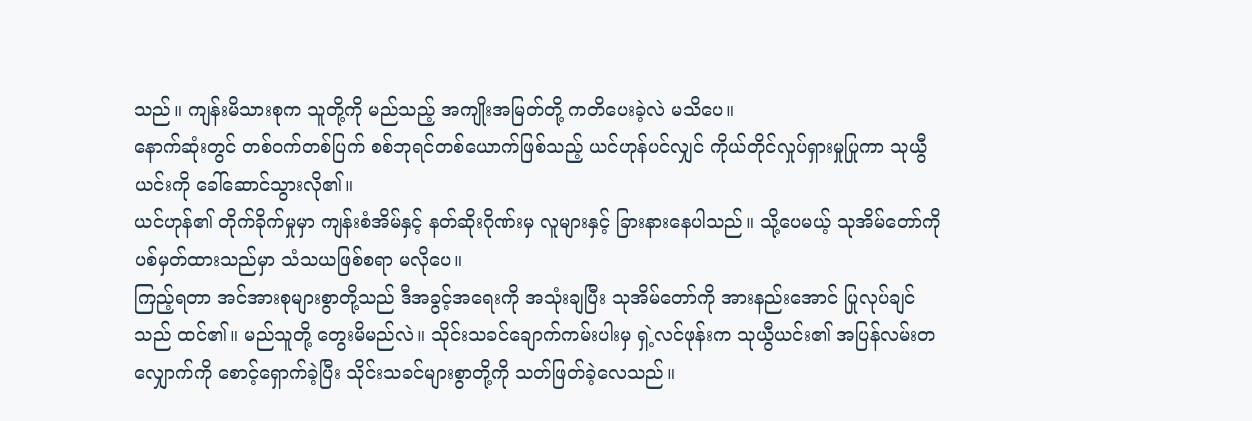သည်။ ကျန်းမိသားစုက သူတို့ကို မည်သည့် အကျိုးအမြတ်တို့ ကတိပေးခဲ့လဲ မသိပေ။
နောက်ဆုံးတွင် တစ်ဝက်တစ်ပြက် စစ်ဘုရင်တစ်ယောက်ဖြစ်သည့် ယင်ဟုန်ပင်လျှင် ကိုယ်တိုင်လှုပ်ရှားမှုပြုကာ သုယွီယင်းကို ခေါ်ဆောင်သွားလို၏။
ယင်ဟုန်၏ တိုက်ခိုက်မှုမှာ ကျန်းစံအိမ်နှင့် နတ်ဆိုးဂိုဏ်းမှ လူများနှင့် ခြားနားနေပါသည်။ သို့ပေမယ့် သုအိမ်တော်ကို ပစ်မှတ်ထားသည်မှာ သံသယဖြစ်စရာ မလိုပေ။
ကြည့်ရတာ အင်အားစုများစွာတို့သည် ဒီအခွင့်အရေးကို အသုံးချပြီး သုအိမ်တော်ကို အားနည်းအောင် ပြုလုပ်ချင်သည် ထင်၏။ မည်သူတို့ တွေးမိမည်လဲ။ သိုင်းသခင်ချောက်ကမ်းပါးမှ ရှဲ့လင်ဖုန်းက သုယွီယင်း၏ အပြန်လမ်းတလျှောက်ကို စောင့်ရှောက်ခဲ့ပြီး သိုင်းသခင်များစွာတို့ကို သတ်ဖြတ်ခဲ့လေသည်။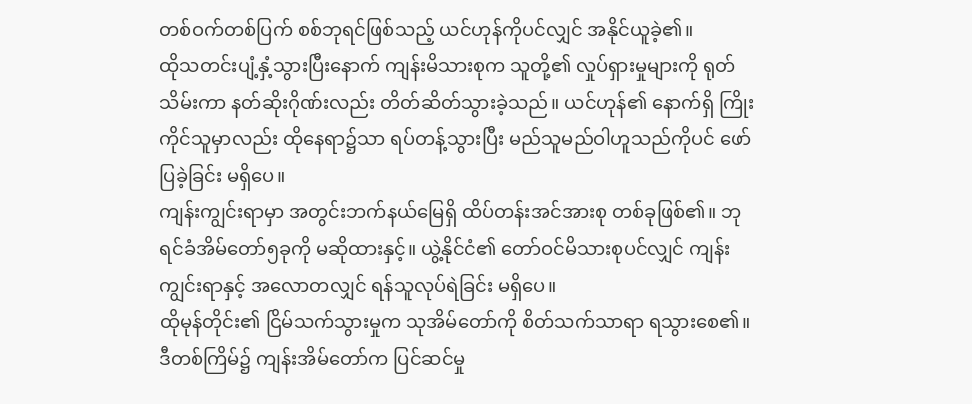တစ်ဝက်တစ်ပြက် စစ်ဘုရင်ဖြစ်သည့် ယင်ဟုန်ကိုပင်လျှင် အနိုင်ယူခဲ့၏။
ထိုသတင်းပျံ့နှံ့သွားပြီးနောက် ကျန်းမိသားစုက သူတို့၏ လှုပ်ရှားမှုများကို ရုတ်သိမ်းကာ နတ်ဆိုးဂိုဏ်းလည်း တိတ်ဆိတ်သွားခဲ့သည်။ ယင်ဟုန်၏ နောက်ရှိ ကြိုးကိုင်သူမှာလည်း ထိုနေရာ၌သာ ရပ်တန့်သွားပြီး မည်သူမည်ဝါဟူသည်ကိုပင် ဖော်ပြခဲ့ခြင်း မရှိပေ။
ကျန်းကျွင်းရာမှာ အတွင်းဘက်နယ်မြေရှိ ထိပ်တန်းအင်အားစု တစ်ခုဖြစ်၏။ ဘုရင်ခံအိမ်တော်၅ခုကို မဆိုထားနှင့်။ ယွဲ့နိုင်ငံ၏ တော်ဝင်မိသားစုပင်လျှင် ကျန်းကျွင်းရာနှင့် အလောတလျှင် ရန်သူလုပ်ရဲခြင်း မရှိပေ။
ထိုမုန်တိုင်း၏ ငြိမ်သက်သွားမှုက သုအိမ်တော်ကို စိတ်သက်သာရာ ရသွားစေ၏။ ဒီတစ်ကြိမ်၌ ကျန်းအိမ်တော်က ပြင်ဆင်မှု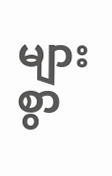များစွာ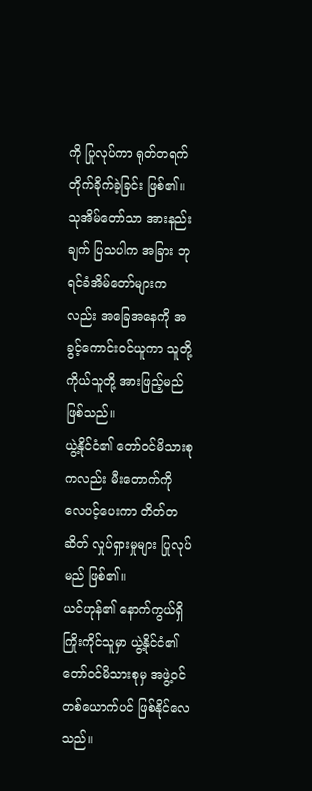ကို ပြုလုပ်ကာ ရုတ်တရက် တိုက်ခိုက်ခဲ့ခြင်း ဖြစ်၏။ သုအိမ်တော်သာ အားနည်းချက် ပြသပါက အခြား ဘုရင်ခံအိမ်တော်များကလည်း အခြေအနေကို အခွင့်ကောင်းဝင်ယူကာ သူတို့ကိုယ်သူတို့ အားဖြည့်မည် ဖြစ်သည်။
ယွဲ့နိုင်ငံ၏ တော်ဝင်မိသားစုကလည်း မီးတောက်ကို လေပင့်ပေးကာ တိတ်တဆိတ် လှုပ်ရှားမှုများ ပြုလုပ်မည် ဖြစ်၏။
ယင်ဟုန်၏ နောက်ကွယ်ရှိ ကြိုးကိုင်သူမှာ ယွဲ့နိုင်ငံ၏ တော်ဝင်မိသားစုမှ အဖွဲ့ဝင်တစ်ယောက်ပင် ဖြစ်နိုင်လေသည်။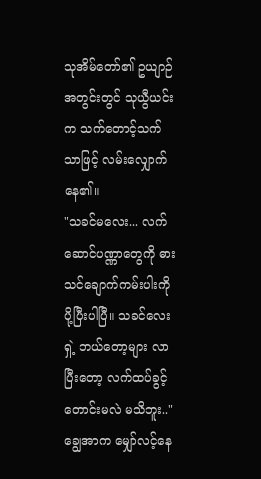သုအိမ်တော်၏ ဥယျာဉ်အတွင်းတွင် သုယွီယင်းက သက်တောင့်သက်သာဖြင့် လမ်းလျှောက်နေ၏။
"သခင်မလေး... လက်ဆောင်ပဏ္ဏာတွေကို ဓားသင်ချောက်ကမ်းပါးကို ပို့ပြီးပါပြီ။ သခင်လေးရှဲ့ ဘယ်တော့များ လာပြီးတော့ လက်ထပ်ခွင့်တောင်းမလဲ မသိဘူး.."
ချွေအာက မျှော်လင့်နေ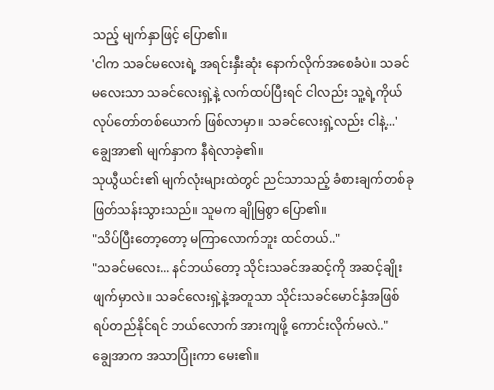သည့် မျက်နှာဖြင့် ပြော၏။
'ငါက သခင်မလေးရဲ့ အရင်းနှီးဆုံး နောက်လိုက်အစေခံပဲ။ သခင်မလေးသာ သခင်လေးရှဲ့နဲ့ လက်ထပ်ပြီးရင် ငါလည်း သူ့ရဲ့ကိုယ်လုပ်တော်တစ်ယောက် ဖြစ်လာမှာ။ သခင်လေးရှဲ့လည်း ငါနဲ့...'
ချွေအာ၏ မျက်နှာက နီရဲလာခဲ့၏။
သုယွီယင်း၏ မျက်လုံးများထဲတွင် ညင်သာသည့် ခံစားချက်တစ်ခု ဖြတ်သန်းသွားသည်။ သူမက ချိုမြစွာ ပြော၏။
"သိပ်ပြီးတော့တော့ မကြာလောက်ဘူး ထင်တယ်.."
"သခင်မလေး... နင်ဘယ်တော့ သိုင်းသခင်အဆင့်ကို အဆင့်ချိုးဖျက်မှာလဲ။ သခင်လေးရှဲ့နဲ့အတူသာ သိုင်းသခင်မောင်နှံအဖြစ် ရပ်တည်နိုင်ရင် ဘယ်လောက် အားကျဖို့ ကောင်းလိုက်မလဲ.."
ချွေအာက အသာပြုံးကာ မေး၏။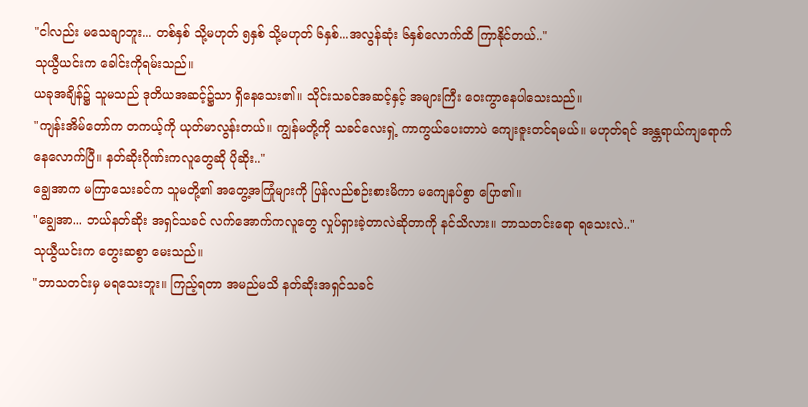"ငါလည်း မသေချာဘူး... တစ်နှစ် သို့မဟုတ် ၅နှစ် သို့မဟုတ် ၆နှစ်...အလွန်ဆုံး ၆နှစ်လောက်ထိ ကြာနိုင်တယ်.."
သုယွီယင်းက ခေါင်းကိုရမ်းသည်။
ယခုအချိန်၌ သူမသည် ဒုတိယအဆင့်၌သာ ရှိနေသေး၏။ သိုင်းသခင်အဆင့်နှင့် အများကြီး ဝေးကွာနေပါသေးသည်။
"ကျန်းအိမ်တော်က တကယ့်ကို ယုတ်မာလွန်းတယ်။ ကျွန်မတို့ကို သခင်လေးရှဲ့ ကာကွယ်ပေးတာပဲ ကျေးဇူးတင်ရမယ်။ မဟုတ်ရင် အန္တရာယ်ကျရောက်နေလောက်ပြီ။ နတ်ဆိုးဂိုဏ်းကလူတွေဆို ပိုဆိုး.."
ချွေအာက မကြာသေးခင်က သူမတို့၏ အတွေ့အကြုံများကို ပြန်လည်စဉ်းစားမိကာ မကျေနပ်စွာ ပြော၏။
"ချွေအာ... ဘယ်နတ်ဆိုး အရှင်သခင် လက်အောက်ကလူတွေ လှုပ်ရှားခဲ့တာလဲဆိုတာကို နင်သိလား။ ဘာသတင်းရော ရသေးလဲ.."
သုယွီယင်းက တွေးဆစွာ မေးသည်။
"ဘာသတင်းမှ မရသေးဘူး။ ကြည့်ရတာ အမည်မသိ နတ်ဆိုးအရှင်သခင်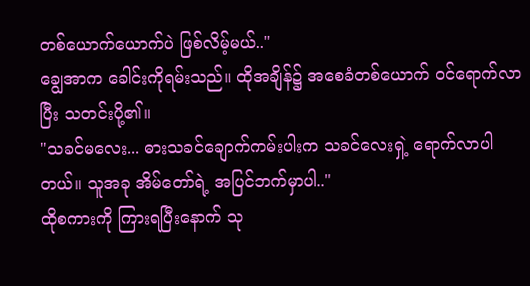တစ်ယောက်ယောက်ပဲ ဖြစ်လိမ့်မယ်.."
ချွေအာက ခေါင်းကိုရမ်းသည်။ ထိုအချိန်၌ အစေခံတစ်ယောက် ဝင်ရောက်လာပြီး သတင်းပို့၏။
"သခင်မလေး... ဓားသခင်ချောက်ကမ်းပါးက သခင်လေးရှဲ့ ရောက်လာပါတယ်။ သူအခု အိမ်တော်ရဲ့ အပြင်ဘက်မှာပါ.."
ထိုစကားကို ကြားရပြီးနောက် သု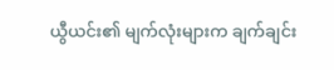ယွီယင်း၏ မျက်လုံးများက ချက်ချင်း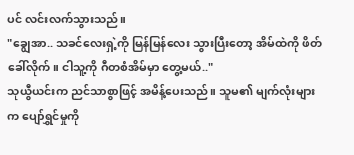ပင် လင်းလက်သွားသည်။
"ချွေအာ.. သခင်လေးရှဲ့ကို မြန်မြန်လေး သွားပြီးတော့ အိမ်ထဲကို ဖိတ်ခေါ်လိုက်။ ငါသူ့ကို ဂီတစံအိမ်မှာ တွေ့မယ်.."
သုယွီယင်းက ညင်သာစွာဖြင့် အမိန့်ပေးသည်။ သူမ၏ မျက်လုံးများက ပျော်ရွှင်မှုကို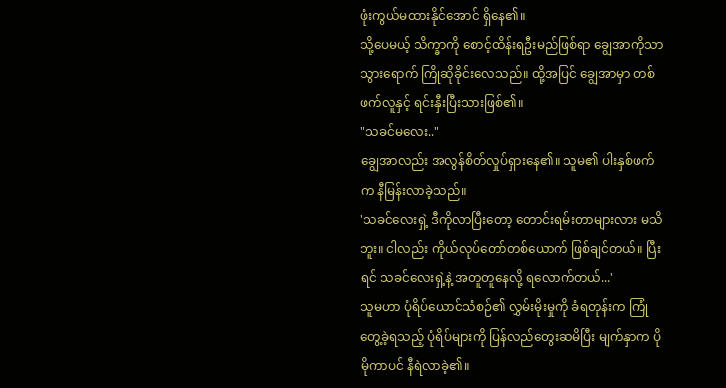ဖုံးကွယ်မထားနိုင်အောင် ရှိနေ၏။
သို့ပေမယ့် သိက္ခာကို စောင့်ထိန်းရဦးမည်ဖြစ်ရာ ချွေအာကိုသာ သွားရောက် ကြိုဆိုခိုင်းလေသည်။ ထို့အပြင် ချွေအာမှာ တစ်ဖက်လူနှင့် ရင်းနှီးပြီးသားဖြစ်၏။
"သခင်မလေး.."
ချွေအာလည်း အလွန်စိတ်လှုပ်ရှားနေ၏။ သူမ၏ ပါးနှစ်ဖက်က နီမြန်းလာခဲ့သည်။
'သခင်လေးရှဲ့ ဒီကိုလာပြီးတော့ တောင်းရမ်းတာများလား မသိဘူး။ ငါလည်း ကိုယ်လုပ်တော်တစ်ယောက် ဖြစ်ချင်တယ်။ ပြီးရင် သခင်လေးရှဲ့နဲ့ အတူတူနေလို့ ရလောက်တယ်...'
သူမဟာ ပုံရိပ်ယောင်သံစဉ်၏ လွှမ်းမိုးမှုကို ခံရတုန်းက ကြုံတွေ့ခဲ့ရသည့် ပုံရိပ်များကို ပြန်လည်တွေးဆမိပြီး မျက်နှာက ပိုမိုကာပင် နီရဲလာခဲ့၏။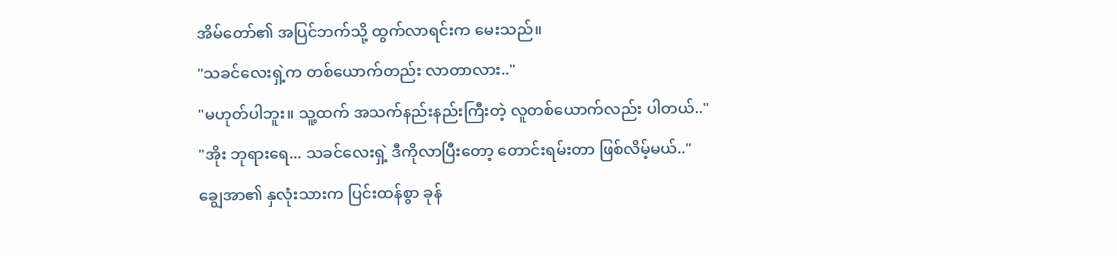အိမ်တော်၏ အပြင်ဘက်သို့ ထွက်လာရင်းက မေးသည်။
"သခင်လေးရှဲ့က တစ်ယောက်တည်း လာတာလား.."
"မဟုတ်ပါဘူး။ သူ့ထက် အသက်နည်းနည်းကြီးတဲ့ လူတစ်ယောက်လည်း ပါတယ်.."
"အိုး ဘုရားရေ... သခင်လေးရှဲ့ ဒီကိုလာပြီးတော့ တောင်းရမ်းတာ ဖြစ်လိမ့်မယ်.."
ချွေအာ၏ နှလုံးသားက ပြင်းထန်စွာ ခုန်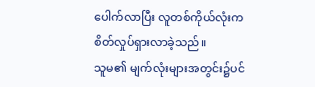ပေါက်လာပြီး လူတစ်ကိုယ်လုံးက စိတ်လှုပ်ရှားလာခဲ့သည်။
သူမ၏ မျက်လုံးများအတွင်း၌ပင်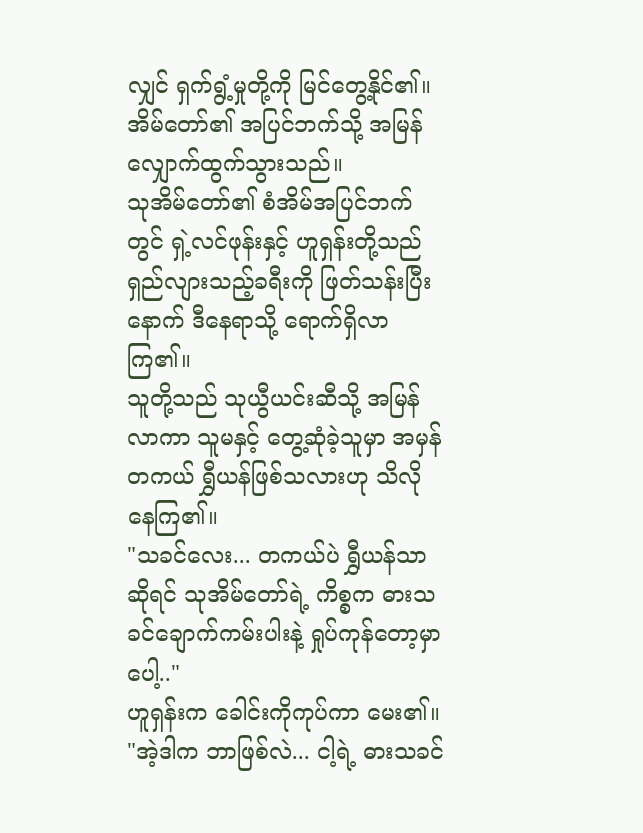လျှင် ရှက်ရွံ့မှုတို့ကို မြင်တွေ့နိုင်၏။ အိမ်တော်၏ အပြင်ဘက်သို့ အမြန် လျှောက်ထွက်သွားသည်။
သုအိမ်တော်၏ စံအိမ်အပြင်ဘက်တွင် ရှဲ့လင်ဖုန်းနှင့် ဟူရှန်းတို့သည် ရှည်လျားသည့်ခရီးကို ဖြတ်သန်းပြီးနောက် ဒီနေရာသို့ ရောက်ရှိလာကြ၏။
သူတို့သည် သုယွီယင်းဆီသို့ အမြန်လာကာ သူမနှင့် တွေ့ဆုံခဲ့သူမှာ အမှန်တကယ် ရွှီယန်ဖြစ်သလားဟု သိလိုနေကြ၏။
"သခင်လေး... တကယ်ပဲ ရွှီယန်သာဆိုရင် သုအိမ်တော်ရဲ့ ကိစ္စက ဓားသခင်ချောက်ကမ်းပါးနဲ့ ရှုပ်ကုန်တော့မှာပေါ့.."
ဟူရှန်းက ခေါင်းကိုကုပ်ကာ မေး၏။
"အဲ့ဒါက ဘာဖြစ်လဲ... ငါ့ရဲ့ ဓားသခင်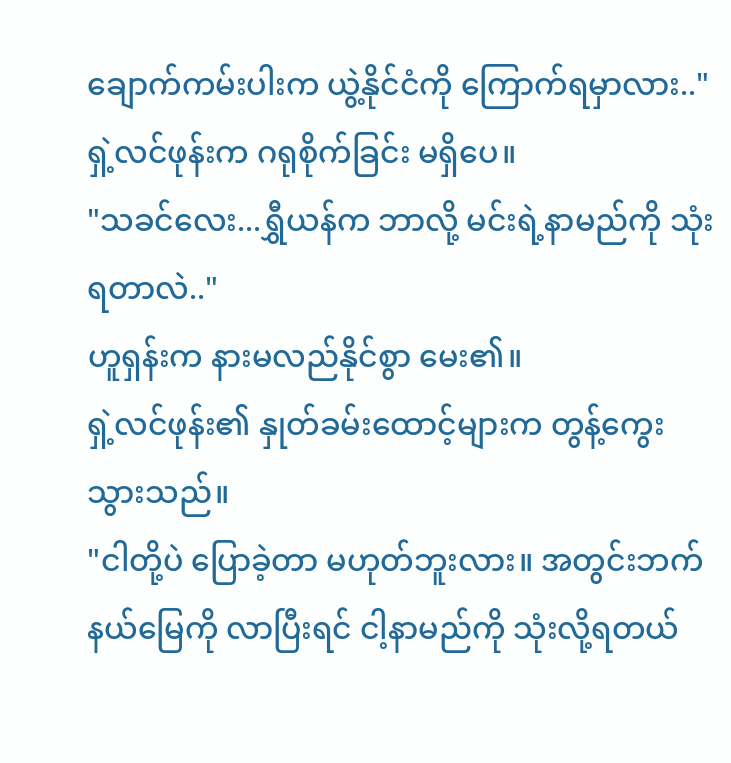ချောက်ကမ်းပါးက ယွဲ့နိုင်ငံကို ကြောက်ရမှာလား.."
ရှဲ့လင်ဖုန်းက ဂရုစိုက်ခြင်း မရှိပေ။
"သခင်လေး...ရွှီယန်က ဘာလို့ မင်းရဲ့နာမည်ကို သုံးရတာလဲ.."
ဟူရှန်းက နားမလည်နိုင်စွာ မေး၏။
ရှဲ့လင်ဖုန်း၏ နှုတ်ခမ်းထောင့်များက တွန့်ကွေးသွားသည်။
"ငါတို့ပဲ ပြောခဲ့တာ မဟုတ်ဘူးလား။ အတွင်းဘက်နယ်မြေကို လာပြီးရင် ငါ့နာမည်ကို သုံးလို့ရတယ်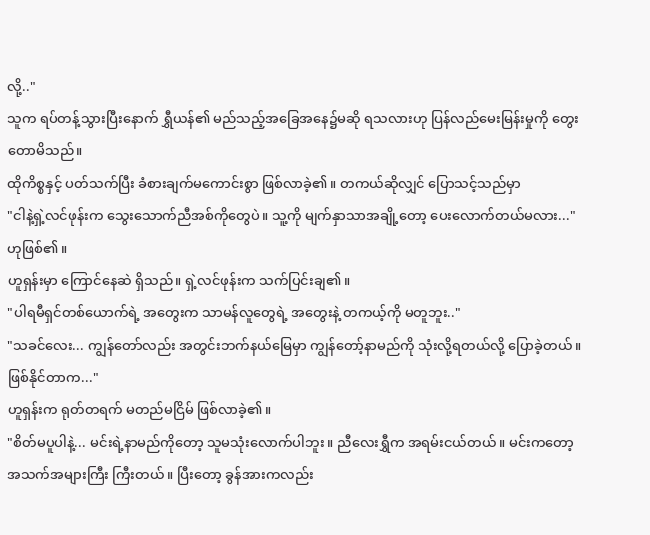လို့.."
သူက ရပ်တန့်သွားပြီးနောက် ရွှီယန်၏ မည်သည့်အခြေအနေ၌မဆို ရသလားဟု ပြန်လည်မေးမြန်းမှုကို တွေးတောမိသည်။
ထိုကိစ္စနှင့် ပတ်သက်ပြီး ခံစားချက်မကောင်းစွာ ဖြစ်လာခဲ့၏။ တကယ်ဆိုလျှင် ပြောသင့်သည်မှာ
"ငါနဲ့ရှဲ့လင်ဖုန်းက သွေးသောက်ညီအစ်ကိုတွေပဲ။ သူ့ကို မျက်နှာသာအချို့တော့ ပေးလောက်တယ်မလား..." ဟုဖြစ်၏။
ဟူရှန်းမှာ ကြောင်နေဆဲ ရှိသည်။ ရှဲ့လင်ဖုန်းက သက်ပြင်းချ၏။
"ပါရမီရှင်တစ်ယောက်ရဲ့ အတွေးက သာမန်လူတွေရဲ့ အတွေးနဲ့ တကယ့်ကို မတူဘူး.."
"သခင်လေး... ကျွန်တော်လည်း အတွင်းဘက်နယ်မြေမှာ ကျွန်တော့်နာမည်ကို သုံးလို့ရတယ်လို့ ပြောခဲ့တယ်။ ဖြစ်နိုင်တာက..."
ဟူရှန်းက ရုတ်တရက် မတည်မငြိမ် ဖြစ်လာခဲ့၏။
"စိတ်မပူပါနဲ့... မင်းရဲ့နာမည်ကိုတော့ သူမသုံးလောက်ပါဘူး။ ညီလေးရွှီက အရမ်းငယ်တယ်။ မင်းကတော့ အသက်အများကြီး ကြီးတယ်။ ပြီးတော့ ခွန်အားကလည်း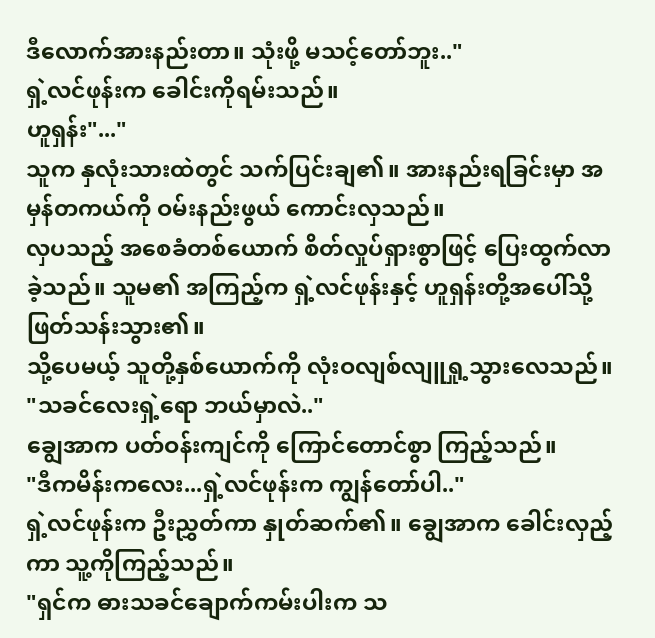ဒီလောက်အားနည်းတာ။ သုံးဖို့ မသင့်တော်ဘူး.."
ရှဲ့လင်ဖုန်းက ခေါင်းကိုရမ်းသည်။
ဟူရှန်း"..."
သူက နှလုံးသားထဲတွင် သက်ပြင်းချ၏။ အားနည်းရခြင်းမှာ အမှန်တကယ်ကို ဝမ်းနည်းဖွယ် ကောင်းလှသည်။
လှပသည့် အစေခံတစ်ယောက် စိတ်လှုပ်ရှားစွာဖြင့် ပြေးထွက်လာခဲ့သည်။ သူမ၏ အကြည့်က ရှဲ့လင်ဖုန်းနှင့် ဟူရှန်းတို့အပေါ်သို့ ဖြတ်သန်းသွား၏။
သို့ပေမယ့် သူတို့နှစ်ယောက်ကို လုံးဝလျစ်လျူရှု့သွားလေသည်။
"သခင်လေးရှဲ့ရော ဘယ်မှာလဲ.."
ချွေအာက ပတ်ဝန်းကျင်ကို ကြောင်တောင်စွာ ကြည့်သည်။
"ဒီကမိန်းကလေး...ရှဲ့လင်ဖုန်းက ကျွန်တော်ပါ.."
ရှဲ့လင်ဖုန်းက ဦးညွှတ်ကာ နှုတ်ဆက်၏။ ချွေအာက ခေါင်းလှည့်ကာ သူ့ကိုကြည့်သည်။
"ရှင်က ဓားသခင်ချောက်ကမ်းပါးက သ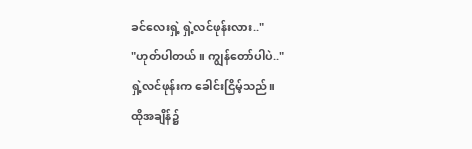ခင်လေးရှဲ့ ရှဲ့လင်ဖုန်းလား.."
"ဟုတ်ပါတယ်။ ကျွန်တော်ပါပဲ.."
ရှဲ့လင်ဖုန်းက ခေါင်းငြိမ့်သည်။
ထိုအချိန်၌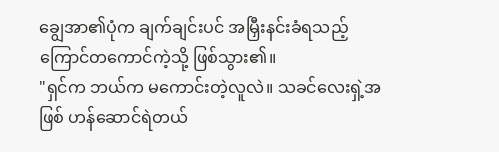ချွေအာ၏ပုံက ချက်ချင်းပင် အမြှီးနင်းခံရသည့် ကြောင်တကောင်ကဲ့သို့ ဖြစ်သွား၏။
"ရှင်က ဘယ်က မကောင်းတဲ့လူလဲ။ သခင်လေးရှဲ့အဖြစ် ဟန်ဆောင်ရဲတယ်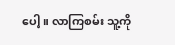ပေါ့။ လာကြစမ်း သူ့ကို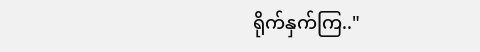ရိုက်နှက်ကြ.."